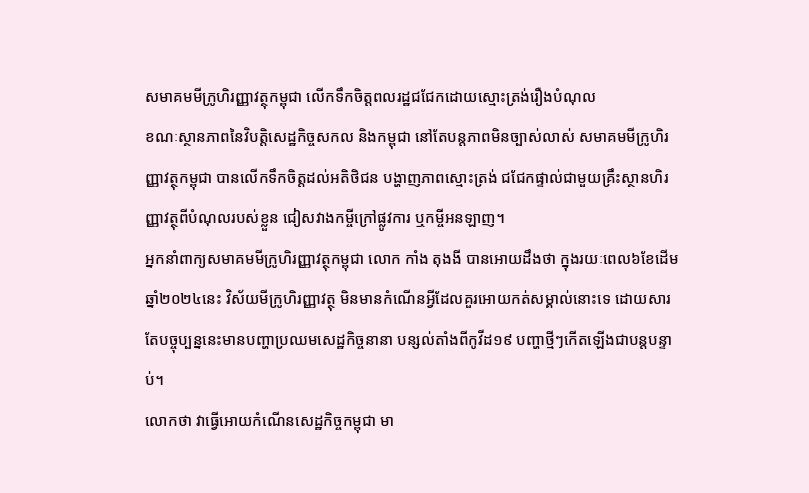សមាគមមីក្រូហិរញ្ញាវត្ថុកម្ពុជា លើកទឹកចិត្តពលរដ្ឋជជែកដោយស្មោះត្រង់រឿងបំណុល
ខណៈស្ថានភាពនៃវិបត្តិសេដ្ឋកិច្ចសកល និងកម្ពុជា នៅតែបន្តភាពមិនច្បាស់លាស់ សមាគមមីក្រូហិរញ្ញាវត្ថុកម្ពុជា បានលើកទឹកចិត្តដល់អតិថិជន បង្ហាញភាពស្មោះត្រង់ ជជែកផ្ទាល់ជាមួយគ្រឹះស្ថានហិរញ្ញាវត្ថុពីបំណុលរបស់ខ្លួន ជៀសវាងកម្ចីក្រៅផ្លូវការ ឬកម្ចីអនឡាញ។
អ្នកនាំពាក្យសមាគមមីក្រូហិរញ្ញាវត្ថុកម្ពុជា លោក កាំង តុងងី បានអោយដឹងថា ក្នុងរយៈពេល៦ខែដើមឆ្នាំ២០២៤នេះ វិស័យមីក្រូហិរញ្ញាវត្ថុ មិនមានកំណើនអ្វីដែលគួរអោយកត់សម្គាល់នោះទេ ដោយសារតែបច្ចុប្បន្ននេះមានបញ្ហាប្រឈមសេដ្ឋកិច្ចនានា បន្សល់តាំងពីកូវីដ១៩ បញ្ហាថ្មីៗកើតឡើងជាបន្តបន្ទាប់។
លោកថា វាធ្វើអោយកំណើនសេដ្ឋកិច្ចកម្ពុជា មា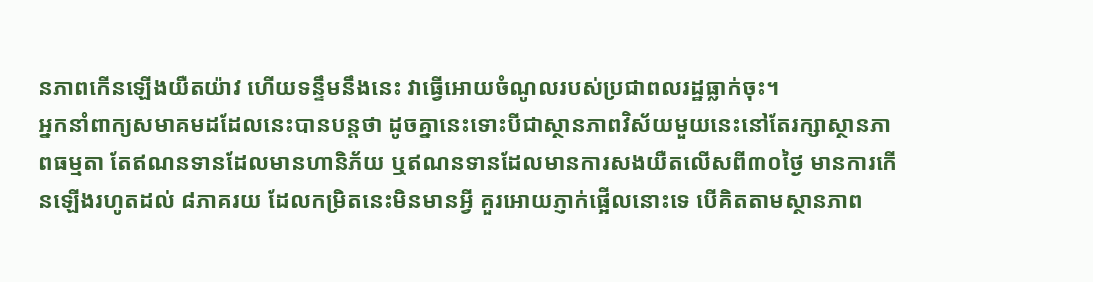នភាពកើនឡើងយឺតយ៉ាវ ហើយទន្ទឹមនឹងនេះ វាធ្វើអោយចំណូលរបស់ប្រជាពលរដ្ឋធ្លាក់ចុះ។
អ្នកនាំពាក្យសមាគមដដែលនេះបានបន្តថា ដូចគ្នានេះទោះបីជាស្ថានភាពវិស័យមួយនេះនៅតែរក្សាស្ថានភាពធម្មតា តែឥណនទានដែលមានហានិភ័យ ឬឥណនទានដែលមានការសងយឺតលើសពី៣០ថ្ងៃ មានការកើនឡើងរហូតដល់ ៨ភាគរយ ដែលកម្រិតនេះមិនមានអ្វី គួរអោយភ្ញាក់ផ្អើលនោះទេ បើគិតតាមស្ថានភាព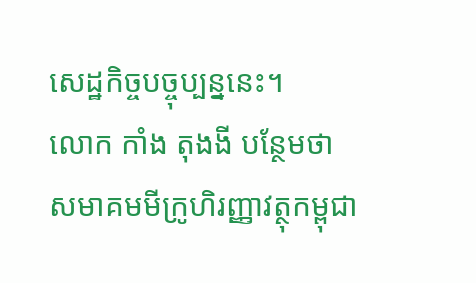សេដ្ឋកិច្ចបច្ចុប្បន្ននេះ។
លោក កាំង តុងងី បន្ថែមថា សមាគមមីក្រូហិរញ្ញាវត្ថុកម្ពុជា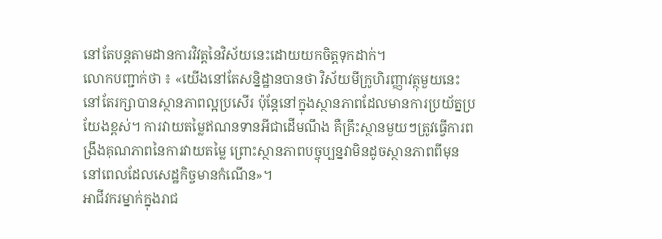នៅតែបន្តតាមដានការវិវត្តនៃវិស័យនេះដោយយកចិត្តទុកដាក់។
លោកបញ្ជាក់ថា ៖ «យើងនៅតែសន្និដ្ឋានបានថា វិស័យមីក្រូហិរញ្ញាវត្ថុមួយនេះ នៅតែរក្សាបានស្ថានភាពល្អប្រសើរ ប៉ុន្តែនៅក្នុងស្ថានភាពដែលមានការប្រយ័ត្នប្រយែងខ្ពស់។ ការវាយតម្លៃឥណនទានអីជាដើមណឹង គឺគ្រឹះស្ថានមួយៗត្រូវធ្វើការពង្រឹងគុណភាពនៃការវាយតម្លៃ ព្រោះស្ថានភាពបច្ចុប្បន្នវាមិនដូចស្ថានភាពពីមុន នៅពេលដែលសេដ្ឋកិច្ចមានកំណើន»។
អាជីវករម្នាក់ក្នុងរាជ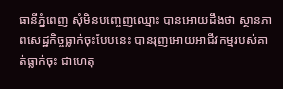ធានីភ្នំពេញ សុំមិនបញ្ចេញឈ្មោះ បានអោយដឹងថា ស្ថានភាពសេដ្ឋកិច្ចធ្លាក់ចុះបែបនេះ បានរុញអោយអាជីវកម្មរបស់គាត់ធ្លាក់ចុះ ជាហេតុ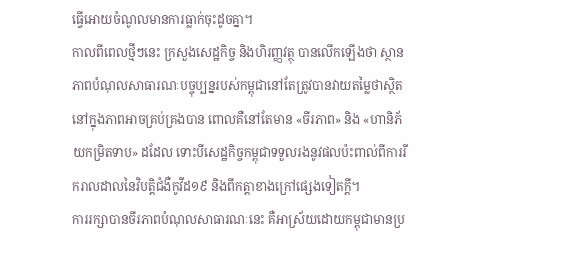ធ្វើអោយចំណូលមានការធ្លាក់ចុះដូចគ្នា។
កាលពីពេលថ្មីៗនេះ ក្រសួងសេដ្ឋកិច្ច និងហិរញ្ញវត្ថុ បានលើកឡើងថា ស្ថានភាពបំណុលសាធារណៈបច្ចុប្បន្នរបស់កម្ពុជានៅតែត្រូវបានវាយតម្លៃថាស្ថិតនៅក្នុងភាពអាចគ្រប់គ្រងបាន ពោលគឺនៅតែមាន «ចីរភាព» និង «ហានិភ័យកម្រិតទាប» ដដែល ទោះបីសេដ្ឋកិច្ចកម្ពុជាទទួលរងនូវផលប៉ះពាល់ពីការរីករាលដាលនៃវិបត្តិជំងឺកូវីដ១៩ និងពីកត្តាខាងក្រៅផ្សេងទៀតក្តី។
ការរក្សាបានចីរភាពបំណុលសាធារណៈនេះ គឺអាស្រ័យដោយកម្ពុជាមានប្រ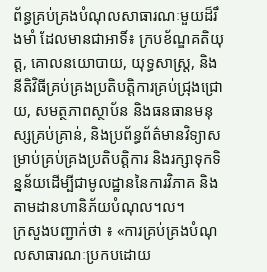ព័ន្ធគ្រប់គ្រងបំណុលសាធារណៈមួយដ៏រឹងមាំ ដែលមានជាអាទិ៍៖ ក្របខ័ណ្ឌគតិយុត្ត, គោលនយោបាយ, យុទ្ធសាស្ត្រ, និងនីតិវិធីគ្រប់គ្រងប្រតិបត្តិការគ្រប់ជ្រុងជ្រោយ, សមត្ថភាពស្ថាប័ន និងធនធានមនុស្សគ្រប់គ្រាន់, និងប្រព័ន្ធព័ត៌មានវិទ្យាសម្រាប់គ្រប់គ្រងប្រតិបត្តិការ និងរក្សាទុកទិន្នន័យដើម្បីជាមូលដ្ឋាននៃការវិភាគ និងតាមដានហានិភ័យបំណុល។ល។
ក្រសួងបញ្ជាក់ថា ៖ «ការគ្រប់គ្រងបំណុលសាធារណៈប្រកបដោយ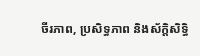ចីរភាព, ប្រសិទ្ធភាព និងស័ក្តិសិទ្ធិ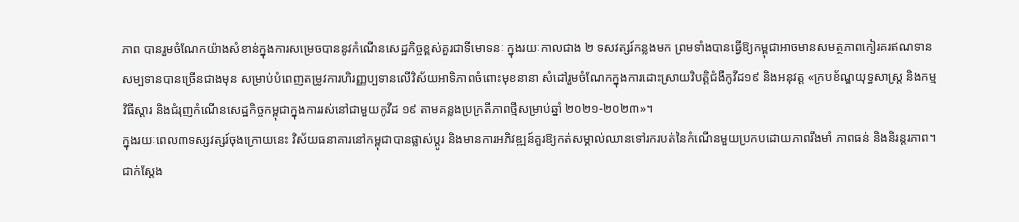ភាព បានរួមចំណែកយ៉ាងសំខាន់ក្នុងការសម្រេចបាននូវកំណើនសេដ្ឋកិច្ចខ្ពស់គួរជាទីមោទនៈ ក្នុងរយៈកាលជាង ២ ទសវត្សរ៍កន្លងមក ព្រមទាំងបានធ្វើឱ្យកម្ពុជាអាចមានសមត្ថភាពកៀរគរឥណទានសម្បទានបានច្រើនជាងមុន សម្រាប់បំពេញតម្រូវការហិរញ្ញប្បទានលើវិស័យអាទិភាពចំពោះមុខនានា សំដៅរួមចំណែកក្នុងការដោះស្រាយវិបត្តិជំងឺកូវីដ១៩ និងអនុវត្ត «ក្របខ័ណ្ឌយុទ្ធសាស្ត្រ និងកម្មវិធីស្តារ និងជំរុញកំណើនសេដ្ឋកិច្ចកម្ពុជាក្នុងការរស់នៅជាមួយកូវីដ ១៩ តាមគន្លងប្រក្រតីភាពថ្មីសម្រាប់ឆ្នាំ ២០២១-២០២៣»។
ក្នុងរយៈពេល៣ទស្សវត្សរ៍ចុងក្រោយនេះ វិស័យធនាគារនៅកម្ពុជាបានផ្លាស់ប្តូរ និងមានការអភិវឌ្ឍន៍គួរឱ្យកត់សម្គាល់ឈានទៅរករបត់នៃកំណើនមួយប្រកបដោយភាពរឹងមាំ ភាពធន់ និងនិរន្តរភាព។ ជាក់ស្តែង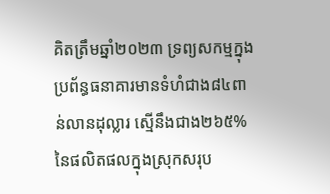គិតត្រឹមឆ្នាំ២០២៣ ទ្រព្យសកម្មក្នុងប្រព័ន្ធធនាគារមានទំហំជាង៨៤ពាន់លានដុល្លារ ស្មើនឹងជាង២៦៥% នៃផលិតផលក្នុងស្រុកសរុប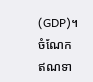(GDP)។
ចំណែកឥណទា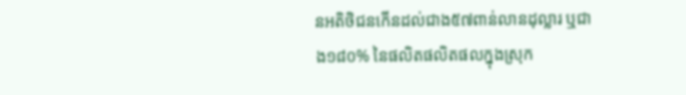នអតិថិជនកើនដល់ជាង៥៧ពាន់លានដុល្លារ ឬជាង១៨០% នៃផលិតផលិតផលក្នុងស្រុក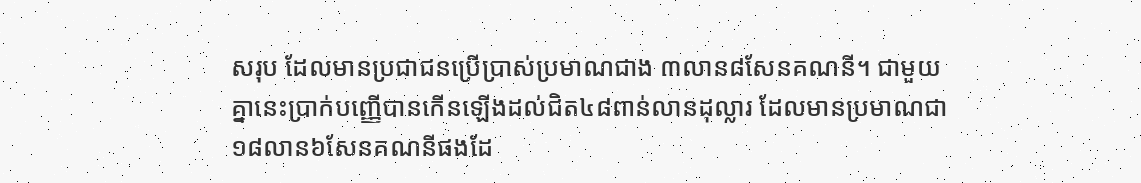សរុប ដែលមានប្រជាជនប្រើប្រាស់ប្រមាណជាង ៣លាន៨សែនគណនី។ ជាមួយគ្នានេះប្រាក់បញ្ញើបានកើនឡើងដល់ជិត៤៨ពាន់លានដុល្លារ ដែលមានប្រមាណជា១៨លាន៦សែនគណនីផងដែ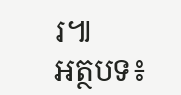រ៕
អត្ថបទ៖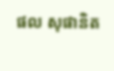ផល សុផានិត